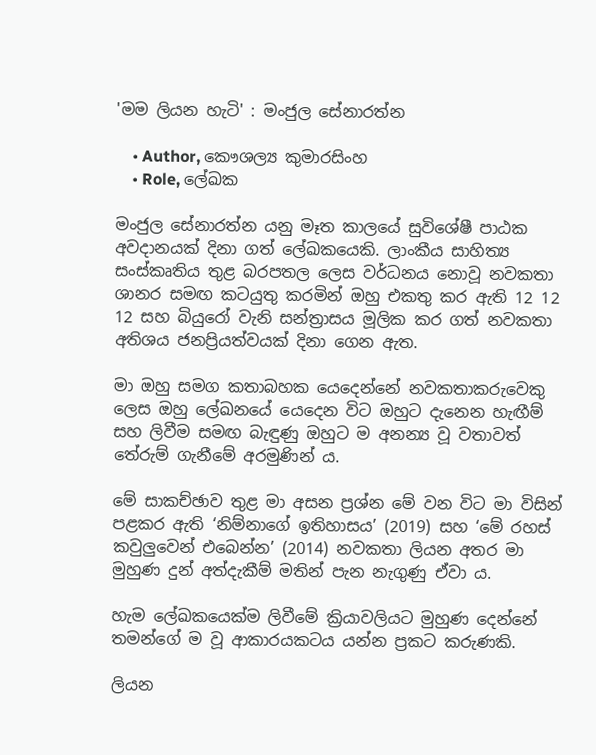'මම ලියන හැටි' : මංජුල සේනාරත්න

    • Author, කෞශල්‍ය කුමාරසිංහ
    • Role, ලේඛක

මංජුල සේනාරත්න යනු මෑත කාලයේ සුවිශේෂී පාඨක අවදානයක් දිනා ගත් ලේඛකයෙකි. ලාංකීය සාහිත්‍ය සංස්කෘතිය තුළ බරපතල ලෙස වර්ධනය නොවූ නවකතා ශානර සමඟ කටයුතු කරමින් ඔහු එකතු කර ඇති 12 12 12 සහ බියුරෝ වැනි සන්ත්‍රාසය මූලික කර ගත් නවකතා අතිශය ජනප්‍රියත්වයක් දිනා ගෙන ඇත.

මා ඔහු සමග කතාබහක යෙදෙන්නේ නවකතාකරුවෙකු ලෙස ඔහු ලේඛනයේ යෙදෙන විට ඔහුට දැනෙන හැඟීම් සහ ලිවීම සමඟ බැඳුණු ඔහුට ම අනන්‍ය වූ වතාවත් තේරුම් ගැනීමේ අරමුණින් ය.

මේ සාකච්ඡාව තුළ මා අසන ප්‍රශ්න මේ වන විට මා විසින් පළකර ඇති ‘නිම්නාගේ ඉතිහාසය’ (2019) සහ ‘මේ රහස් කවුලුවෙන් එබෙන්න’ (2014) නවකතා ලියන අතර මා මුහුණ දුන් අත්දැකීම් මතින් පැන නැගුණු ඒවා ය.

හැම ලේඛකයෙක්ම ලිවීමේ ක්‍රියාවලියට මුහුණ දෙන්නේ තමන්ගේ ම වූ ආකාරයකටය යන්න ප්‍රකට කරුණකි.

ලියන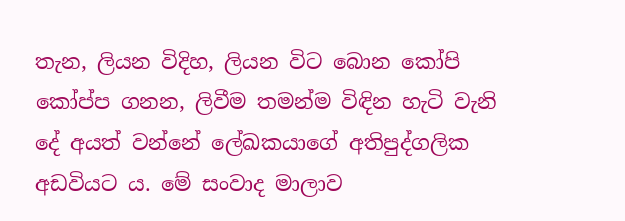තැන, ලියන විදිහ, ලියන විට බොන කෝපි කෝප්ප ගනන, ලිවීම තමන්ම විඳින හැටි වැනි දේ අයත් වන්නේ ලේඛකයාගේ අතිපුද්ගලික අඩවියට ය. මේ සංවාද මාලාව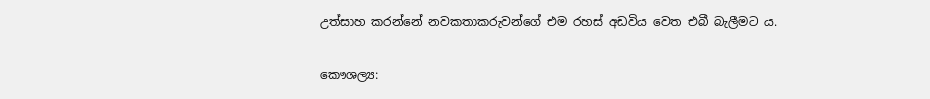උත්සාහ කරන්නේ නවකතාකරුවන්ගේ එම රහස් අඩවිය වෙත එබී බැලීමට ය.

කෞශල්‍ය: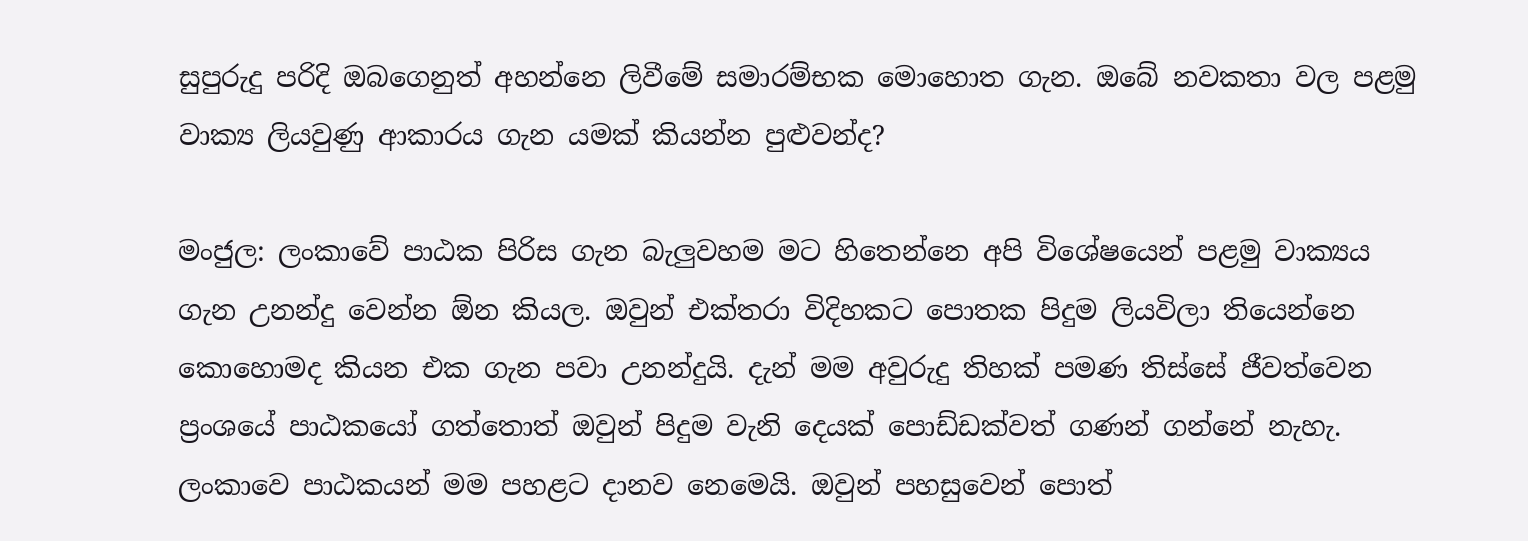සුපුරුදු පරිදි ඔබගෙනුත් අහන්නෙ ලිවීමේ සමාරම්භක මොහොත ගැන. ඔබේ නවකතා වල පළමු වාක්‍ය ලියවුණු ආකාරය ගැන යමක් කියන්න පුළුවන්ද?

මංජුල: ලංකාවේ පාඨක පිරිස ගැන බැලුවහම මට හිතෙන්නෙ අපි විශේෂයෙන් පළමු වාක්‍යය ගැන උනන්දු වෙන්න ඕන කියල. ඔවුන් එක්තරා විදිහකට පොතක පිදුම ලියවිලා තියෙන්නෙ කොහොමද කියන එක ගැන පවා උනන්දුයි. දැන් මම අවුරුදු තිහක් පමණ තිස්සේ ජීවත්වෙන ප්‍රංශයේ පාඨකයෝ ගත්තොත් ඔවුන් පිදුම වැනි දෙයක් පොඩ්ඩක්වත් ගණන් ගන්නේ නැහැ. ලංකාවෙ පාඨකයන් මම පහළට දානව නෙමෙයි. ඔවුන් පහසුවෙන් පොත්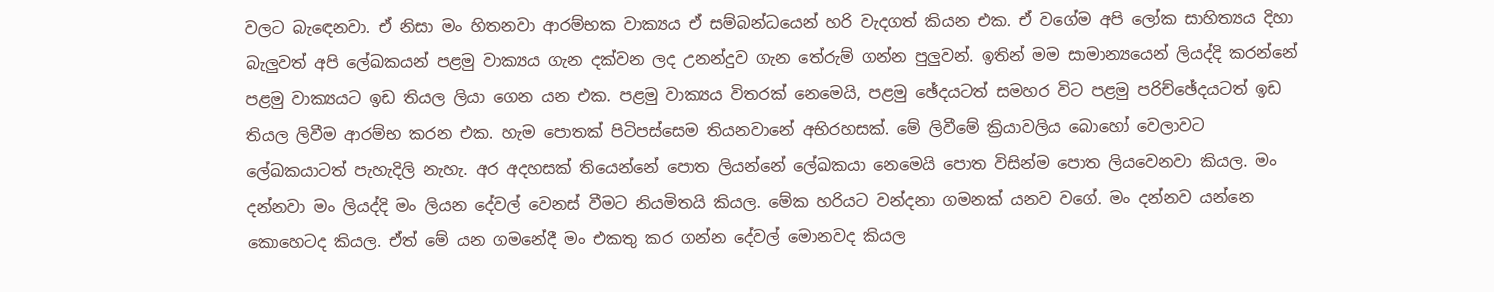වලට බැඳෙනවා. ඒ නිසා මං හිතනවා ආරම්භක වාක්‍යය ඒ සම්බන්ධයෙන් හරි වැදගත් කියන එක. ඒ වගේම අපි ලෝක සාහිත්‍යය දිහා බැලුවත් අපි ලේඛකයන් පළමු වාක්‍යය ගැන දක්වන ලද උනන්දුව ගැන තේරුම් ගන්න පුලුවන්. ඉතින් මම සාමාන්‍යයෙන් ලියද්දි කරන්නේ පළමු වාක්‍යයට ඉඩ තියල ලියා ගෙන යන එක. පළමු වාක්‍යය විතරක් නෙමෙයි, පළමු ඡේදයටත් සමහර විට පළමු පරිච්ඡේදයටත් ඉඩ තියල ලිවීම ආරම්භ කරන එක. හැම පොතක් පිටිපස්සෙම තියනවානේ අභිරහසක්. මේ ලිවීමේ ක්‍රියාවලිය බොහෝ වෙලාවට ලේඛකයාටත් පැහැදිලි නැහැ. අර අදහසක් තියෙන්නේ පොත ලියන්නේ ලේඛකයා නෙමෙයි පොත විසින්ම පොත ලියවෙනවා කියල. මං දන්නවා මං ලියද්දි මං ලියන දේවල් වෙනස් වීමට නියමිතයි කියල. මේක හරියට වන්දනා ගමනක් යනව වගේ. මං දන්නව යන්නෙ කොහෙටද කියල. ඒත් මේ යන ගමනේදී මං එකතු කර ගන්න දේවල් මොනවද කියල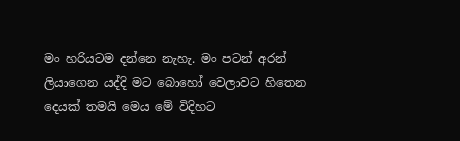මං හරියටම දන්නෙ නැහැ. මං පටන් අරන් ලියාගෙන යද්දි මට බොහෝ වෙලාවට හිතෙන දෙයක් තමයි මෙය මේ විදිහට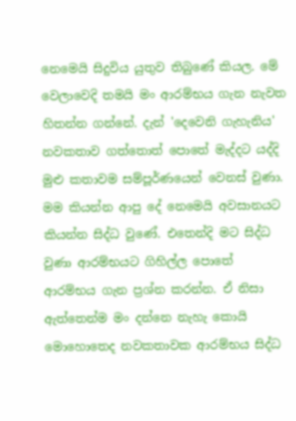නෙමෙයි සිදුවිය යුතුව තිබුණේ කියල. මේ වෙලාවෙදි තමයි මං ආරම්භය ගැන නැවත හිතන්න ගන්නේ. දැන් 'දෙවෙනි ගැහැනිය' නවකතාව ගත්තොත් පොතේ මැද්දට යද්දි මුළු කතාවම සම්පූර්ණයෙන් වෙනස් වුණා. මම කියන්න ආපු දේ නෙමෙයි අවසානයට කියන්න සිද්ධ වුණේ. එතෙන්දි මට සිද්ධ වුණා ආරම්භයට ගිහිල්ල පොතේ ආරම්භය ගැන ප්‍රශ්න කරන්න. ඒ නිසා ඇත්තෙන්ම මං දන්නෙ නැහැ කොයි මොහොතෙද නවකතාවක ආරම්භය සිද්ධ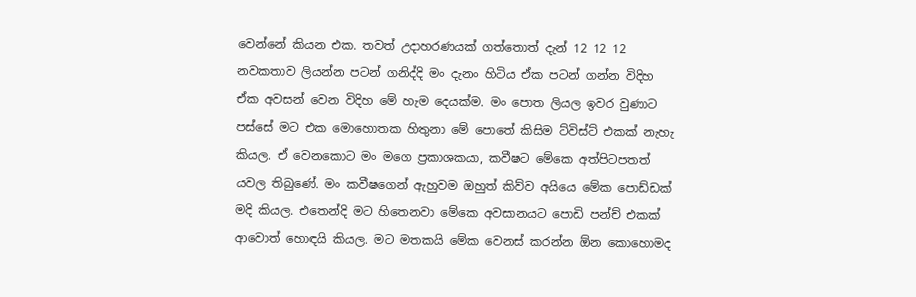වෙන්නේ කියන එක. තවත් උදාහරණයක් ගත්තොත් දැන් 12 12 12 නවකතාව ලියන්න පටන් ගනිද්දි මං දැනං හිටිය ඒක පටන් ගන්න විදිහ ඒක අවසන් වෙන විදිහ මේ හැම දෙයක්ම. මං පොත ලියල ඉවර වුණාට පස්සේ මට එක මොහොතක හිතුනා මේ පොතේ කිසිම ට්විස්ට් එකක් නැහැ කියල. ඒ වෙනකොට මං මගෙ ප්‍රකාශකයා, කවීෂට මේකෙ අත්පිටපතත් යවල තිබුණේ. මං කවීෂගෙන් ඇහුවම ඔහුත් කිව්ව අයියෙ මේක පොඩ්ඩක් මදි කියල. එතෙන්දි මට හිතෙනවා මේකෙ අවසානයට පොඩි පන්ච් එකක් ආවොත් හොඳයි කියල. මට මතකයි මේක වෙනස් කරන්න ඕන කොහොමද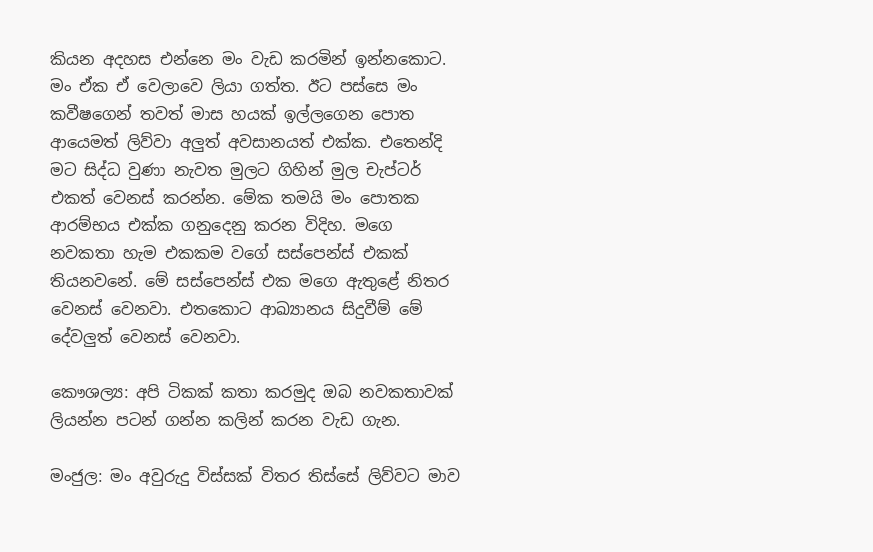කියන අදහස එන්නෙ මං වැඩ කරමින් ඉන්නකොට. මං ඒක ඒ වෙලාවෙ ලියා ගත්ත. ඊට පස්සෙ මං කවීෂගෙන් තවත් මාස හයක් ඉල්ලගෙන පොත ආයෙමත් ලිව්වා අලුත් අවසානයත් එක්ක. එතෙන්දි මට සිද්ධ වුණා නැවත මුලට ගිහින් මුල චැප්ටර් එකත් වෙනස් කරන්න. මේක තමයි මං පොතක ආරම්භය එක්ක ගනුදෙනු කරන විදිහ. මගෙ නවකතා හැම එකකම වගේ සස්පෙන්ස් එකක් තියනවනේ. මේ සස්පෙන්ස් එක මගෙ ඇතුළේ නිතර වෙනස් වෙනවා. එතකොට ආඛ්‍යානය සිදුවීම් මේ දේවලුත් වෙනස් වෙනවා.

කෞශල්‍ය: අපි ටිකක් කතා කරමුද ඔබ නවකතාවක් ලියන්න පටන් ගන්න කලින් කරන වැඩ ගැන.

මංජුල: මං අවුරුදු විස්සක් විතර තිස්සේ ලිව්වට මාව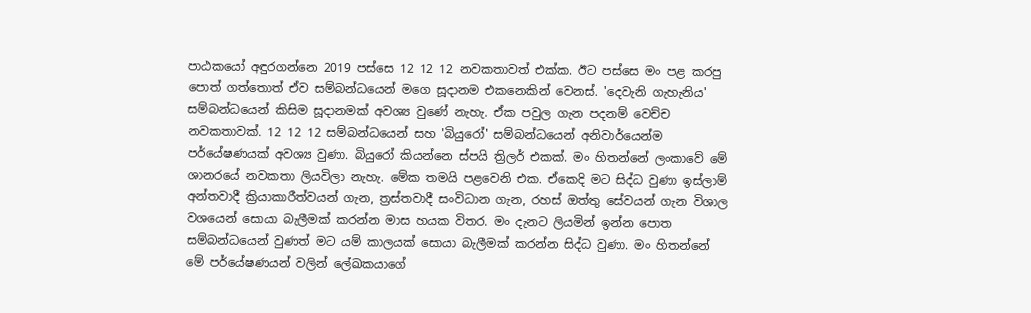පාඨකයෝ අඳුරගන්නෙ 2019 පස්සෙ 12 12 12 නවකතාවත් එක්ක. ඊට පස්සෙ මං පළ කරපු පොත් ගත්තොත් ඒව සම්බන්ධයෙන් මගෙ සූදානම එකනෙකින් වෙනස්. 'දෙවැනි ගැහැනිය' සම්බන්ධයෙන් කිසිම සූදානමක් අවශ්‍ය වුණේ නැහැ. ඒක පවුල ගැන පදනම් වෙච්ච නවකතාවක්. 12 12 12 සම්බන්ධයෙන් සහ 'බියුරෝ' සම්බන්ධයෙන් අනිවාර්යෙන්ම පර්යේෂණයක් අවශ්‍ය වුණා. බියුරෝ කියන්නෙ ස්පයි ත්‍රිලර් එකක්. මං හිතන්නේ ලංකාවේ මේ ශානරයේ නවකතා ලියවිලා නැහැ. මේක තමයි පළවෙනි එක. ඒකෙදි මට සිද්ධ වුණා ඉස්ලාම් අන්තවාදී ක්‍රියාකාරීත්වයන් ගැන, ත්‍රස්තවාදී සංවිධාන ගැන, රහස් ඔත්තු සේවයන් ගැන විශාල වශයෙන් සොයා බැලීමක් කරන්න මාස හයක විතර. මං දැනට ලියමින් ඉන්න පොත සම්බන්ධයෙන් වුණත් මට යම් කාලයක් සොයා බැලීමක් කරන්න සිද්ධ වුණා. මං හිතන්නේ මේ පර්යේෂණයන් වලින් ලේඛකයාගේ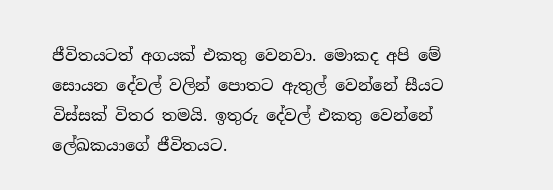ජීවිතයටත් අගයක් එකතු වෙනවා. මොකද අපි මේ සොයන දේවල් වලින් පොතට ඇතුල් වෙන්නේ සීයට විස්සක් විතර තමයි. ඉතුරු දේවල් එකතු වෙන්නේ ලේඛකයාගේ ජීවිතයට.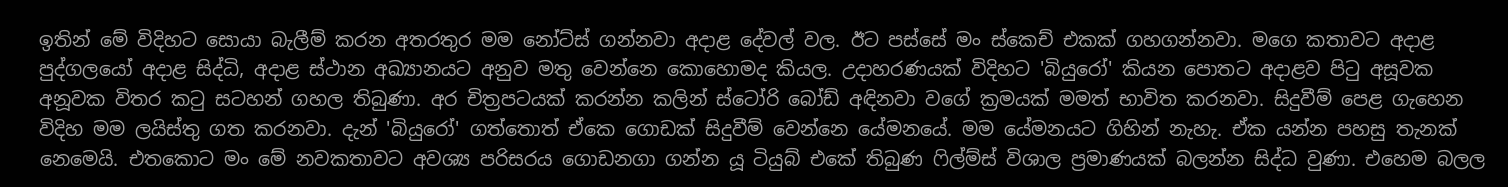ඉතින් මේ විදිහට සොයා බැලීම් කරන අතරතුර මම නෝට්ස් ගන්නවා අදාළ දේවල් වල. ඊට පස්සේ මං ස්කෙච් එකක් ගහගන්නවා. මගෙ කතාවට අදාළ පුද්ගලයෝ අදාළ සිද්ධි, අදාළ ස්ථාන අඛ්‍යානයට අනුව මතු වෙන්නෙ කොහොමද කියල. උදාහරණයක් විදිහට 'බියුරෝ' කියන පොතට අදාළව පිටු අසූවක අනූවක විතර කටු සටහන් ගහල තිබුණා. අර චිත්‍රපටයක් කරන්න කලින් ස්ටෝරි බෝඩ් අඳිනවා වගේ ක්‍රමයක් මමත් භාවිත කරනවා. සිදුවීම් පෙළ ගැහෙන විදිහ මම ලයිස්තු ගත කරනවා. දැන් 'බියුරෝ' ගත්තොත් ඒකෙ ගොඩක් සිදුවීම් වෙන්නෙ යේමනයේ. මම යේමනයට ගිහින් නැහැ. ඒක යන්න පහසු තැනක් නෙමෙයි. එතකොට මං මේ නවකතාවට අවශ්‍ය පරිසරය ගොඩනගා ගන්න යූ ටියුබ් එකේ තිබුණ ෆිල්ම්ස් විශාල ප්‍රමාණයක් බලන්න සිද්ධ වුණා. එහෙම බලල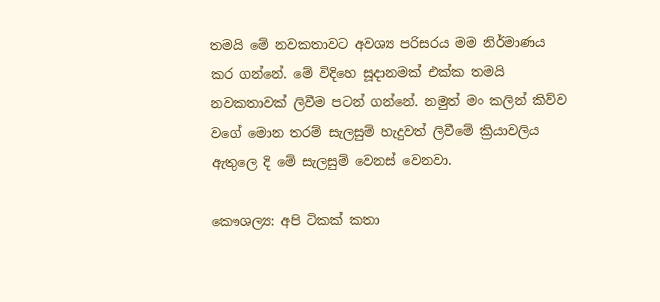තමයි මේ නවකතාවට අවශ්‍ය පරිසරය මම නිර්මාණය කර ගන්නේ. මේ විදිහෙ සූදානමක් එක්ක තමයි නවකතාවක් ලිවීම පටන් ගන්නේ. නමුත් මං කලින් කිව්ව වගේ මොන තරම් සැලසුම් හැදුවත් ලිවීමේ ක්‍රියාවලිය ඇතුලෙ දි මේ සැලසුම් වෙනස් වෙනවා.

කෞශල්‍ය: අපි ටිකක් කතා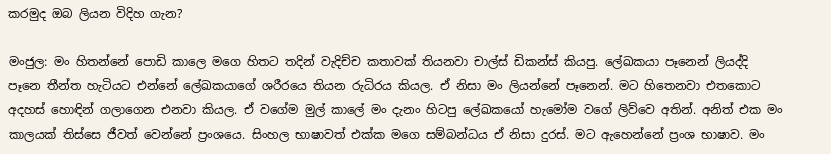කරමුද ඔබ ලියන විදිහ ගැන?

මංජුල: මං හිතන්නේ පොඩි කාලෙ මගෙ හිතට තදින් වැදිච්ච කතාවක් තියනවා චාල්ස් ඩිකන්ස් කියපු. ලේඛකයා පෑනෙන් ලියද්දි පෑනෙ තීන්ත හැටියට එන්නේ ලේඛකයාගේ ශරීරයෙ තියන රුධිරය කියල. ඒ නිසා මං ලියන්නේ පෑනෙන්. මට හිතෙනවා එතකොට අදහස් හොඳින් ගලාගෙන එනවා කියල. ඒ වගේම මුල් කාලේ මං දැනං හිටපු ලේඛකයෝ හැමෝම වගේ ලිව්වෙ අතින්. අනිත් එක මං කාලයක් තිස්සෙ ජීවත් වෙන්නේ ප්‍රංශයෙ. සිංහල භාෂාවත් එක්ක මගෙ සම්බන්ධය ඒ නිසා දුරස්. මට ඇහෙන්නේ ප්‍රංශ භාෂාව. මං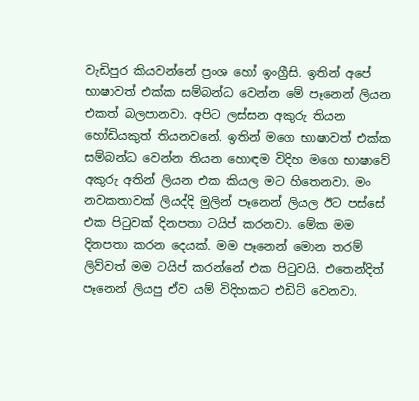වැඩිපුර කියවන්නේ ප්‍රංශ හෝ ඉංග්‍රීසි. ඉතින් අපේ භාෂාවත් එක්ක සම්බන්ධ වෙන්න මේ පෑනෙන් ලියන එකත් බලපානවා. අපිට ලස්සන අකුරු තියන හෝඩියකුත් තියනවනේ. ඉතින් මගෙ භාෂාවත් එක්ක සම්බන්ධ වෙන්න තියන හොඳම විදිහ මගෙ භාෂාවේ අකුරු අතින් ලියන එක කියල මට හිතෙනවා. මං නවකතාවක් ලියද්දි මුලින් පෑනෙන් ලියල ඊට පස්සේ එක පිටුවක් දිනපතා ටයිප් කරනවා. මේක මම දිනපතා කරන දෙයක්. මම පෑනෙන් මොන තරම් ලිව්වත් මම ටයිප් කරන්නේ එක පිටුවයි. එතෙන්දිත් පෑනෙන් ලියපු ඒව යම් විදිහකට එඩිට් වෙනවා.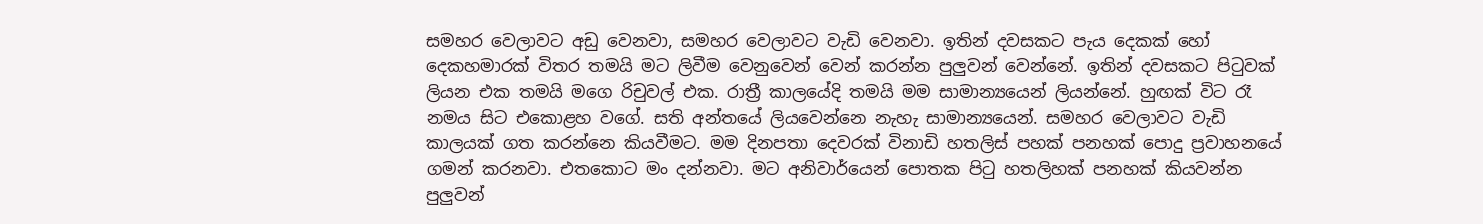සමහර වෙලාවට අඩු වෙනවා, සමහර වෙලාවට වැඩි වෙනවා. ඉතින් දවසකට පැය දෙකක් හෝ දෙකහමාරක් විතර තමයි මට ලිවීම වෙනුවෙන් වෙන් කරන්න පුලුවන් වෙන්නේ. ඉතින් දවසකට පිටුවක් ලියන එක තමයි මගෙ රිචුවල් එක. රාත්‍රී කාලයේදි තමයි මම සාමාන්‍යයෙන් ලියන්නේ. හුඟක් විට රෑ නමය සිට එකොළහ වගේ. සති අන්තයේ ලියවෙන්නෙ නැහැ සාමාන්‍යයෙන්. සමහර වෙලාවට වැඩි කාලයක් ගත කරන්නෙ කියවීමට. මම දිනපතා දෙවරක් විනාඩි හතලිස් පහක් පනහක් පොදු ප්‍රවාහනයේ ගමන් කරනවා. එතකොට මං දන්නවා. මට අනිවාර්යෙන් පොතක පිටු හතලිහක් පනහක් කියවන්න පුලුවන්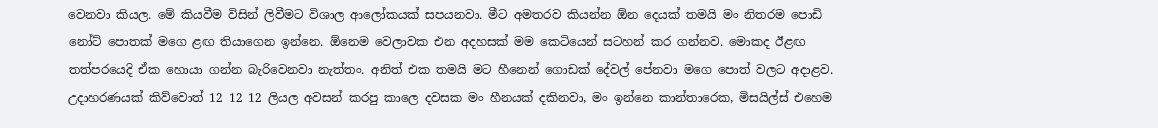වෙනවා කියල. මේ කියවීම විසින් ලිවීමට විශාල ආලෝකයක් සපයනවා. මීට අමතරව කියන්න ඕන දෙයක් තමයි මං නිතරම පොඩි නෝට් පොතක් මගෙ ළඟ තියාගෙන ඉන්නෙ. ඕනෙම වෙලාවක එන අදහසක් මම කෙටියෙන් සටහන් කර ගන්නව. මොකද ඊළඟ තත්පරයෙදි ඒක හොයා ගන්න බැරිවෙනවා නැත්තං. අනිත් එක තමයි මට හීනෙන් ගොඩක් දේවල් පේනවා මගෙ පොත් වලට අදාළව. උදාහරණයක් කිව්වොත් 12 12 12 ලියල අවසන් කරපු කාලෙ දවසක මං හීනයක් දකිනවා, මං ඉන්නෙ කාන්තාරෙක, මිසයිල්ස් එහෙම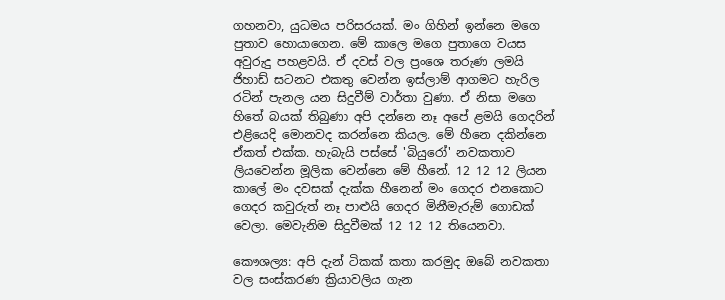ගහනවා, යුධමය පරිසරයක්. මං ගිහින් ඉන්නෙ මගෙ පුතාව හොයාගෙන. මේ කාලෙ මගෙ පුතාගෙ වයස අවුරුදු පහළවයි. ඒ දවස් වල ප්‍රංශෙ තරුණ ලමයි ජිහාඩ් සටනට එකතු වෙන්න ඉස්ලාම් ආගමට හැරිල රටින් පැනල යන සිදුවීම් වාර්තා වුණා. ඒ නිසා මගෙ හිතේ බයක් තිබුණා අපි දන්නෙ නෑ අපේ ළමයි ගෙදරින් එළියෙදි මොනවද කරන්නෙ කියල. මේ හීනෙ දකින්නෙ ඒකත් එක්ක. හැබැයි පස්සේ 'බියුරෝ' නවකතාව ලියවෙන්න මූලික වෙන්නෙ මේ හීනේ. 12 12 12 ලියන කාලේ මං දවසක් දැක්ක හීනෙන් මං ගෙදර එනකොට ගෙදර කවුරුත් නෑ පාළුයි ගෙදර මිනීමැරුම් ගොඩක් වෙලා. මෙවැනිම සිදුවීමක් 12 12 12 තියෙනවා.

කෞශල්‍ය: අපි දැන් ටිකක් කතා කරමුද ඔබේ නවකතා වල සංස්කරණ ක්‍රියාවලිය ගැන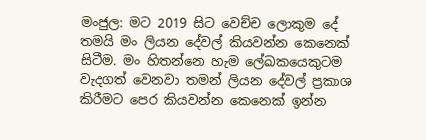මංජුල: මට 2019 සිට වෙච්ච ලොකුම දේ තමයි මං ලියන දේවල් කියවන්න කෙනෙක් සිටීම. මං හිතන්නෙ හැම ලේඛකයෙකුටම වැදගත් වෙනවා තමන් ලියන දේවල් ප්‍රකාශ කිරීමට පෙර කියවන්න කෙනෙක් ඉන්න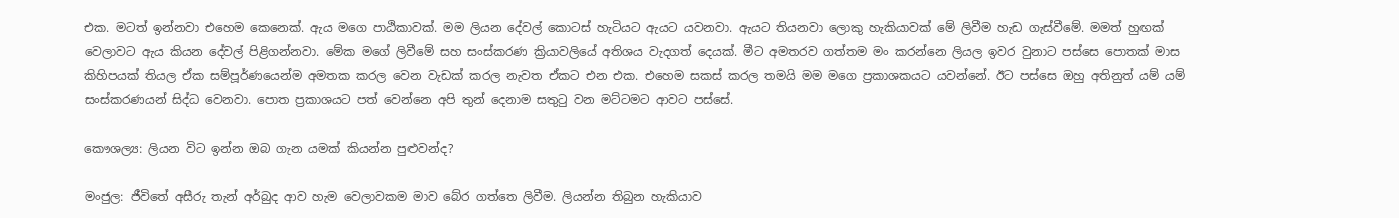එක. මටත් ඉන්නවා එහෙම කෙනෙක්. ඇය මගෙ පාඨිකාවක්. මම ලියන දේවල් කොටස් හැටියට ඇයට යවනවා. ඇයට තියනවා ලොකු හැකියාවක් මේ ලිවීම හැඩ ගැස්වීමේ. මමත් හුඟක් වෙලාවට ඇය කියන දේවල් පිළිගන්නවා. මේක මගේ ලිවීමේ සහ සංස්කරණ ක්‍රියාවලියේ අතිශය වැදගත් දෙයක්. මීට අමතරව ගත්තම මං කරන්නෙ ලියල ඉවර වුනාට පස්සෙ පොතක් මාස කිහිපයක් තියල ඒක සම්පූර්ණයෙන්ම අමතක කරල වෙන වැඩක් කරල නැවත ඒකට එන එක. එහෙම සකස් කරල තමයි මම මගෙ ප්‍රකාශකයට යවන්නේ. ඊට පස්සෙ ඔහු අතිනුත් යම් යම් සංස්කරණයන් සිද්ධ වෙනවා. පොත ප්‍රකාශයට පත් වෙන්නෙ අපි තුන් දෙනාම සතුටු වන මට්ටමට ආවට පස්සේ.

කෞශල්‍ය: ලියන විට ඉන්න ඔබ ගැන යමක් කියන්න පුළුවන්ද?

මංජුල: ජීවිතේ අසීරු තැන් අර්බුද ආව හැම වෙලාවකම මාව බේර ගත්තෙ ලිවීම. ලියන්න තිබුන හැකියාව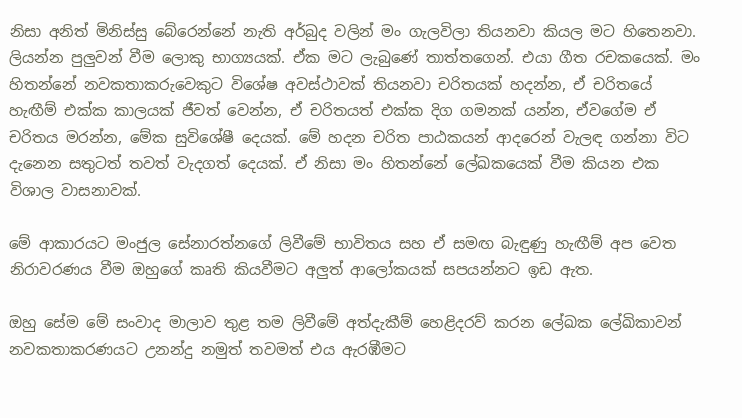නිසා අනිත් මිනිස්සු බේරෙන්නේ නැති අර්බුද වලින් මං ගැලවිලා තියනවා කියල මට හිතෙනවා. ලියන්න පුලුවන් වීම ලොකු භාග්‍යයක්. ඒක මට ලැබුණේ තාත්තගෙන්. එයා ගීත රචකයෙක්. මං හිතන්නේ නවකතාකරුවෙකුට විශේෂ අවස්ථාවක් තියනවා චරිතයක් හදන්න, ඒ චරිතයේ හැඟීම් එක්ක කාලයක් ජීවත් වෙන්න, ඒ චරිතයත් එක්ක දිග ගමනක් යන්න, ඒවගේම ඒ චරිතය මරන්න, මේක සුවිශේෂී දෙයක්. මේ හදන චරිත පාඨකයන් ආදරෙන් වැලඳ ගන්නා විට දැනෙන සතුටත් තවත් වැදගත් දෙයක්. ඒ නිසා මං හිතන්නේ ලේඛකයෙක් වීම කියන එක විශාල වාසනාවක්.

මේ ආකාරයට මංජුල සේනාරත්නගේ ලිවීමේ භාවිතය සහ ඒ සමඟ බැඳුණු හැඟීම් අප වෙත නිරාවරණය වීම ඔහුගේ කෘති කියවීමට අලුත් ආලෝකයක් සපයන්නට ඉඩ ඇත.

ඔහු සේම මේ සංවාද මාලාව තුළ තම ලිවීමේ අත්දැකීම් හෙළිදරව් කරන ලේඛක ලේඛිකාවන් නවකතාකරණයට උනන්දු නමුත් තවමත් එය ඇරඹීමට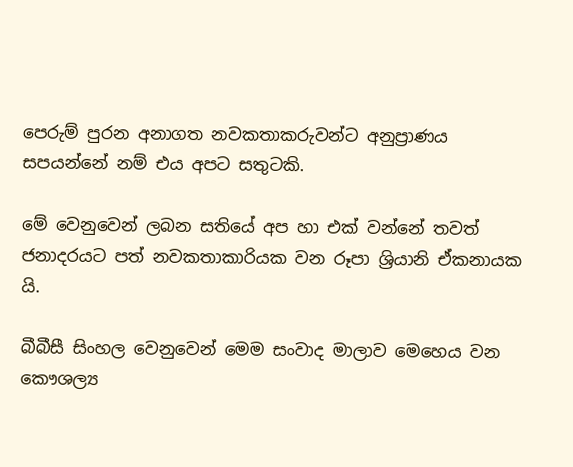පෙරුම් පුරන අනාගත නවකතාකරුවන්ට අනුප්‍රාණය සපයන්නේ නම් එය අපට සතුටකි.

මේ වෙනුවෙන් ලබන සතියේ අප හා එක් වන්නේ තවත් ජනාදරයට පත් නවකතාකාරියක වන රූපා ශ්‍රියානි ඒකනායක යි.

බීබීසී සිංහල වෙනුවෙන් මෙම සංවාද මාලාව මෙහෙය වන කෞශල්‍ය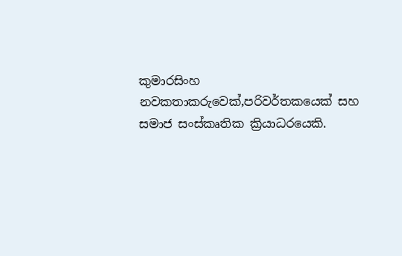කුමාරසිංහ නවකතාකරුවෙක්,පරිවර්තකයෙක් සහ සමාජ සංස්කෘතික ක්‍රියාධරයෙකි.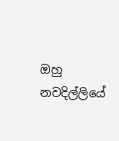ඔහු නවදිල්ලියේ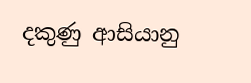දකුණු ආසියානු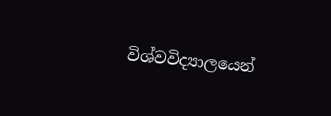විශ්වවිද්‍යාලයෙන්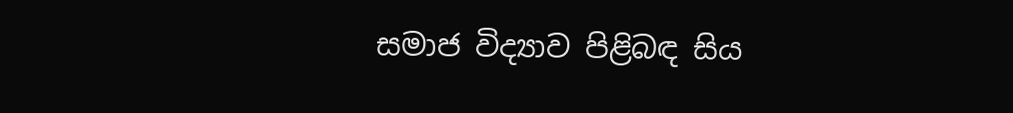සමාජ විද්‍යාව පිළිබඳ සිය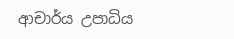ආචාර්ය උපාධිය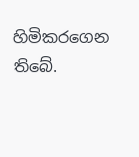හිමිකරගෙන තිබේ.